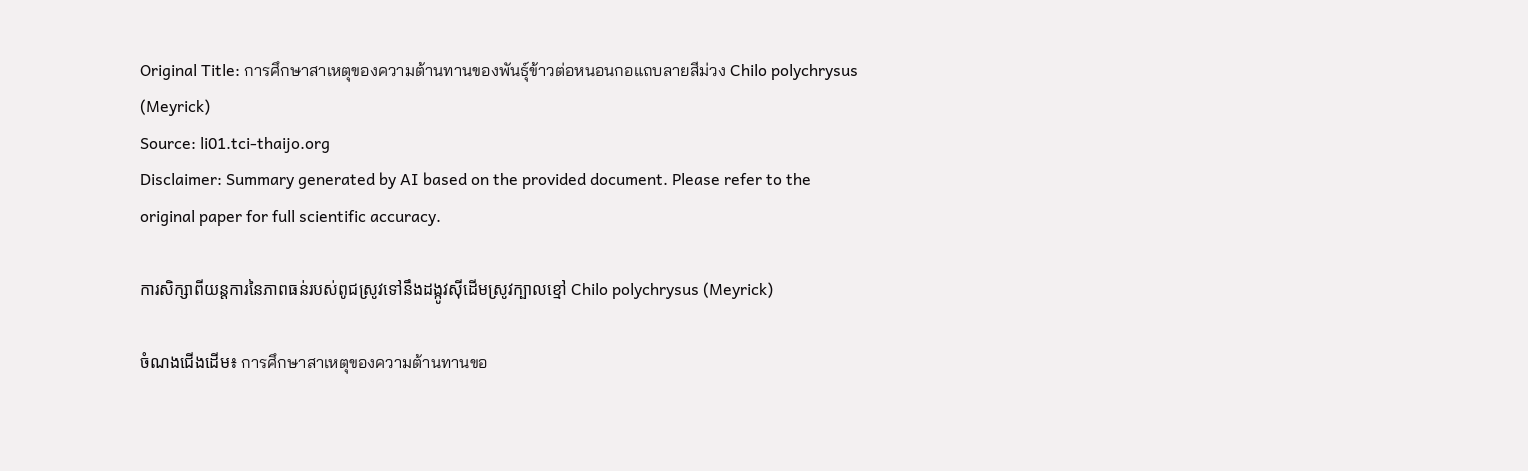Original Title: การศึกษาสาเหตุของความต้านทานของพันธุ์ข้าวต่อหนอนกอแถบลายสีม่วง Chilo polychrysus (Meyrick)
Source: li01.tci-thaijo.org
Disclaimer: Summary generated by AI based on the provided document. Please refer to the original paper for full scientific accuracy.

ការសិក្សាពីយន្តការនៃភាពធន់របស់ពូជស្រូវទៅនឹងដង្កូវស៊ីដើមស្រូវក្បាលខ្មៅ Chilo polychrysus (Meyrick)

ចំណងជើងដើម៖ การศึกษาสาเหตุของความต้านทานขอ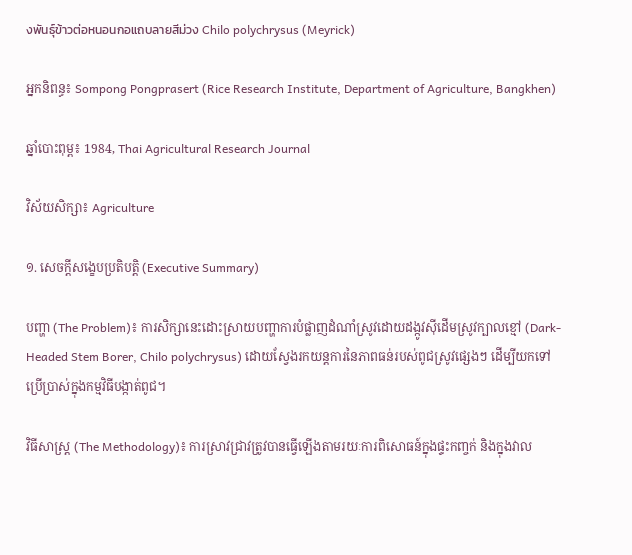งพันธุ์ข้าวต่อหนอนกอแถบลายสีม่วง Chilo polychrysus (Meyrick)

អ្នកនិពន្ធ៖ Sompong Pongprasert (Rice Research Institute, Department of Agriculture, Bangkhen)

ឆ្នាំបោះពុម្ព៖ 1984, Thai Agricultural Research Journal

វិស័យសិក្សា៖ Agriculture

១. សេចក្តីសង្ខេបប្រតិបត្តិ (Executive Summary)

បញ្ហា (The Problem)៖ ការសិក្សានេះដោះស្រាយបញ្ហាការបំផ្លាញដំណាំស្រូវដោយដង្កូវស៊ីដើមស្រូវក្បាលខ្មៅ (Dark-Headed Stem Borer, Chilo polychrysus) ដោយស្វែងរកយន្តការនៃភាពធន់របស់ពូជស្រូវផ្សេងៗ ដើម្បីយកទៅប្រើប្រាស់ក្នុងកម្មវិធីបង្កាត់ពូជ។

វិធីសាស្ត្រ (The Methodology)៖ ការស្រាវជ្រាវត្រូវបានធ្វើឡើងតាមរយៈការពិសោធន៍ក្នុងផ្ទះកញ្ចក់ និងក្នុងវាល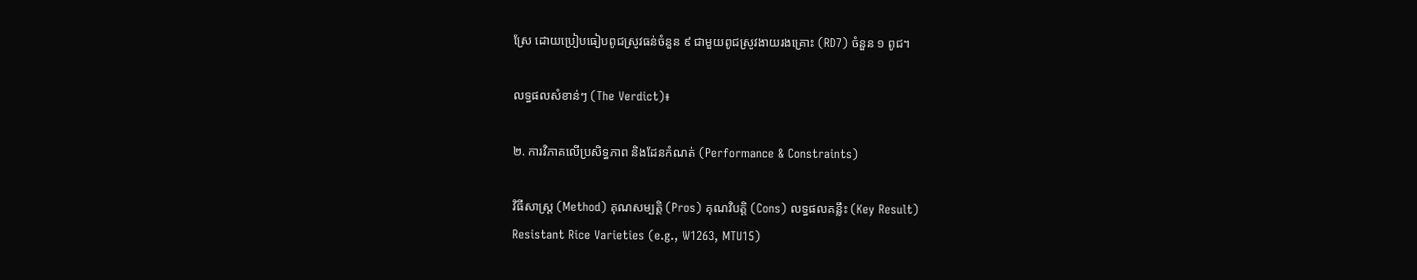ស្រែ ដោយប្រៀបធៀបពូជស្រូវធន់ចំនួន ៩ ជាមួយពូជស្រូវងាយរងគ្រោះ (RD7) ចំនួន ១ ពូជ។

លទ្ធផលសំខាន់ៗ (The Verdict)៖

២. ការវិភាគលើប្រសិទ្ធភាព និងដែនកំណត់ (Performance & Constraints)

វិធីសាស្ត្រ (Method) គុណសម្បត្តិ (Pros) គុណវិបត្តិ (Cons) លទ្ធផលគន្លឹះ (Key Result)
Resistant Rice Varieties (e.g., W1263, MTU15)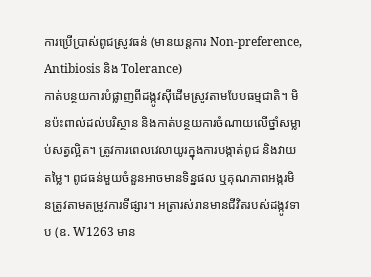ការប្រើប្រាស់ពូជស្រូវធន់ (មានយន្តការ Non-preference, Antibiosis និង Tolerance)
កាត់បន្ថយការបំផ្លាញពីដង្កូវស៊ីដើមស្រូវតាមបែបធម្មជាតិ។ មិនប៉ះពាល់ដល់បរិស្ថាន និងកាត់បន្ថយការចំណាយលើថ្នាំសម្លាប់សត្វល្អិត។ ត្រូវការពេលវេលាយូរក្នុងការបង្កាត់ពូជ និងវាយតម្លៃ។ ពូជធន់មួយចំនួនអាចមានទិន្នផល ឬគុណភាពអង្ករមិនត្រូវតាមតម្រូវការទីផ្សារ។ អត្រារស់រានមានជីវិតរបស់ដង្កូវទាប (ឧ. W1263 មាន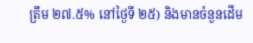ត្រឹម ២៧.៥% នៅថ្ងៃទី ២៥) និងមានចំនួនដើម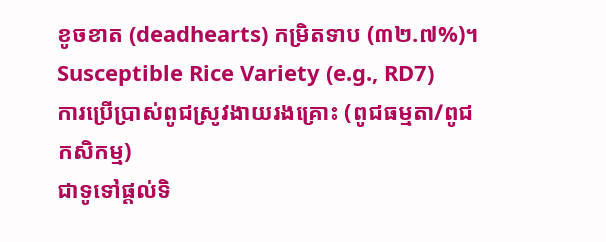ខូចខាត (deadhearts) កម្រិតទាប (៣២.៧%)។
Susceptible Rice Variety (e.g., RD7)
ការប្រើប្រាស់ពូជស្រូវងាយរងគ្រោះ (ពូជធម្មតា/ពូជកសិកម្ម)
ជាទូទៅផ្តល់ទិ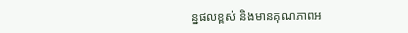ន្នផលខ្ពស់ និងមានគុណភាពអ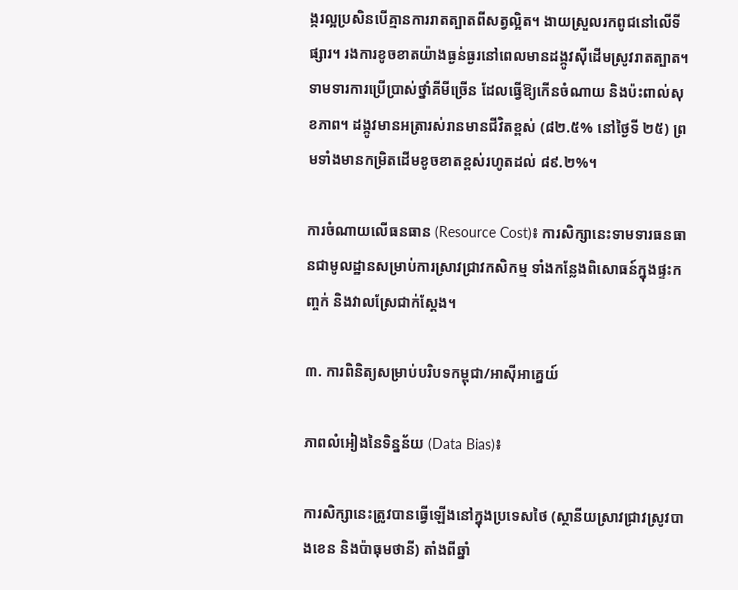ង្ករល្អប្រសិនបើគ្មានការរាតត្បាតពីសត្វល្អិត។ ងាយស្រួលរកពូជនៅលើទីផ្សារ។ រងការខូចខាតយ៉ាងធ្ងន់ធ្ងរនៅពេលមានដង្កូវស៊ីដើមស្រូវរាតត្បាត។ ទាមទារការប្រើប្រាស់ថ្នាំគីមីច្រើន ដែលធ្វើឱ្យកើនចំណាយ និងប៉ះពាល់សុខភាព។ ដង្កូវមានអត្រារស់រានមានជីវិតខ្ពស់ (៨២.៥% នៅថ្ងៃទី ២៥) ព្រមទាំងមានកម្រិតដើមខូចខាតខ្ពស់រហូតដល់ ៨៩.២%។

ការចំណាយលើធនធាន (Resource Cost)៖ ការសិក្សានេះទាមទារធនធានជាមូលដ្ឋានសម្រាប់ការស្រាវជ្រាវកសិកម្ម ទាំងកន្លែងពិសោធន៍ក្នុងផ្ទះកញ្ចក់ និងវាលស្រែជាក់ស្តែង។

៣. ការពិនិត្យសម្រាប់បរិបទកម្ពុជា/អាស៊ីអាគ្នេយ៍

ភាពលំអៀងនៃទិន្នន័យ (Data Bias)៖

ការសិក្សានេះត្រូវបានធ្វើឡើងនៅក្នុងប្រទេសថៃ (ស្ថានីយស្រាវជ្រាវស្រូវបាងខេន និងប៉ាធុមថានី) តាំងពីឆ្នាំ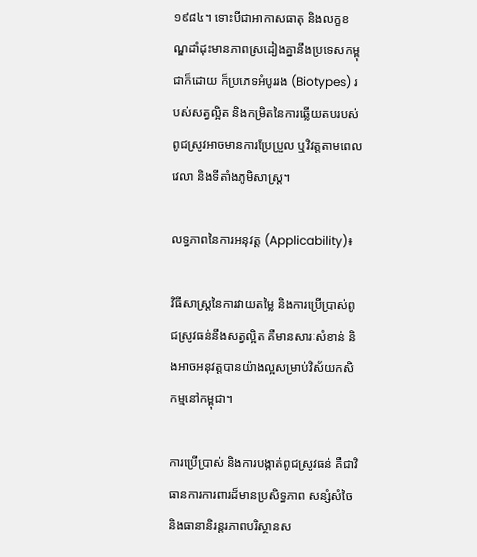១៩៨៤។ ទោះបីជាអាកាសធាតុ និងលក្ខខណ្ឌដាំដុះមានភាពស្រដៀងគ្នានឹងប្រទេសកម្ពុជាក៏ដោយ ក៏ប្រភេទអំបូររង (Biotypes) របស់សត្វល្អិត និងកម្រិតនៃការឆ្លើយតបរបស់ពូជស្រូវអាចមានការប្រែប្រួល ឬវិវត្តតាមពេលវេលា និងទីតាំងភូមិសាស្ត្រ។

លទ្ធភាពនៃការអនុវត្ត (Applicability)៖

វិធីសាស្ត្រនៃការវាយតម្លៃ និងការប្រើប្រាស់ពូជស្រូវធន់នឹងសត្វល្អិត គឺមានសារៈសំខាន់ និងអាចអនុវត្តបានយ៉ាងល្អសម្រាប់វិស័យកសិកម្មនៅកម្ពុជា។

ការប្រើប្រាស់ និងការបង្កាត់ពូជស្រូវធន់ គឺជាវិធានការការពារដ៏មានប្រសិទ្ធភាព សន្សំសំចៃ និងធានានិរន្តរភាពបរិស្ថានស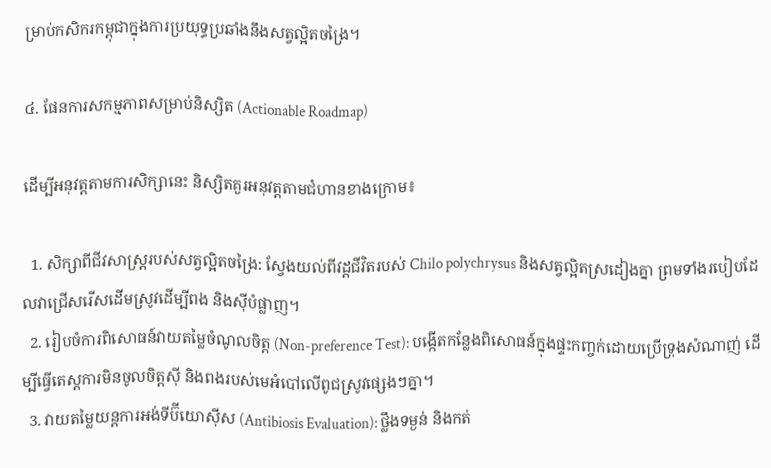ម្រាប់កសិករកម្ពុជាក្នុងការប្រយុទ្ធប្រឆាំងនឹងសត្វល្អិតចង្រៃ។

៤. ផែនការសកម្មភាពសម្រាប់និស្សិត (Actionable Roadmap)

ដើម្បីអនុវត្តតាមការសិក្សានេះ និស្សិតគួរអនុវត្តតាមជំហានខាងក្រោម៖

  1. សិក្សាពីជីវសាស្ត្ររបស់សត្វល្អិតចង្រៃ: ស្វែងយល់ពីវដ្តជីវិតរបស់ Chilo polychrysus និងសត្វល្អិតស្រដៀងគ្នា ព្រមទាំងរបៀបដែលវាជ្រើសរើសដើមស្រូវដើម្បីពង និងស៊ីបំផ្លាញ។
  2. រៀបចំការពិសោធន៍វាយតម្លៃចំណូលចិត្ត (Non-preference Test): បង្កើតកន្លែងពិសោធន៍ក្នុងផ្ទះកញ្ចក់ដោយប្រើទ្រុងសំណាញ់ ដើម្បីធ្វើតេស្តការមិនចូលចិត្តស៊ី និងពងរបស់មេអំបៅលើពូជស្រូវផ្សេងៗគ្នា។
  3. វាយតម្លៃយន្តការអង់ទីប៊ីយោស៊ីស (Antibiosis Evaluation): ថ្លឹងទម្ងន់ និងកត់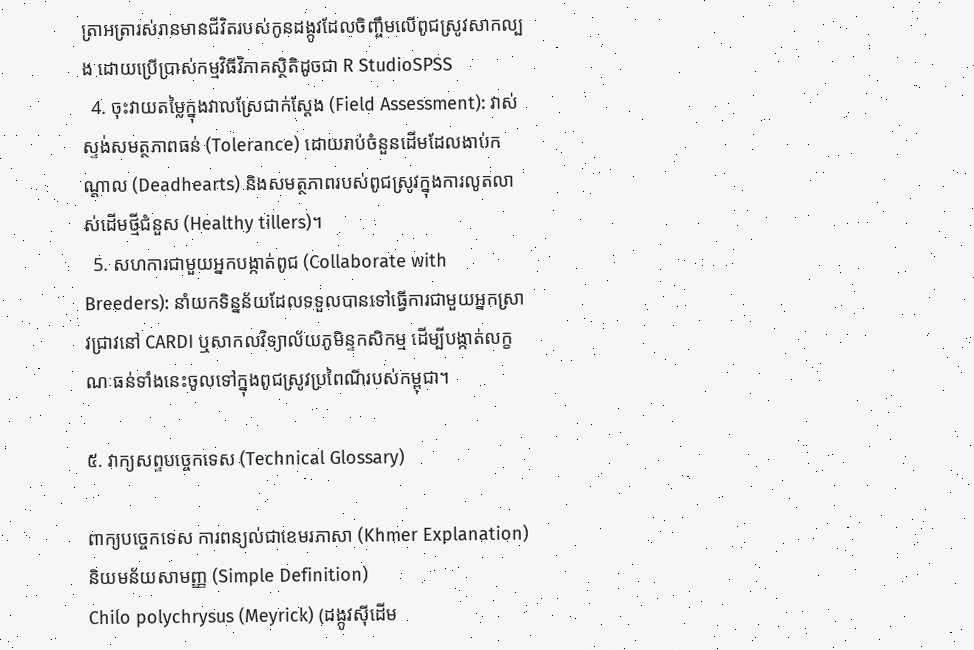ត្រាអត្រារស់រានមានជីវិតរបស់កូនដង្កូវដែលចិញ្ចឹមលើពូជស្រូវសាកល្បង ដោយប្រើប្រាស់កម្មវិធីវិភាគស្ថិតិដូចជា R StudioSPSS
  4. ចុះវាយតម្លៃក្នុងវាលស្រែជាក់ស្តែង (Field Assessment): វាស់ស្ទង់សមត្ថភាពធន់ (Tolerance) ដោយរាប់ចំនួនដើមដែលងាប់កណ្តាល (Deadhearts) និងសមត្ថភាពរបស់ពូជស្រូវក្នុងការលូតលាស់ដើមថ្មីជំនួស (Healthy tillers)។
  5. សហការជាមួយអ្នកបង្កាត់ពូជ (Collaborate with Breeders): នាំយកទិន្នន័យដែលទទួលបានទៅធ្វើការជាមួយអ្នកស្រាវជ្រាវនៅ CARDI ឬសាកលវិទ្យាល័យភូមិន្ទកសិកម្ម ដើម្បីបង្កាត់លក្ខណៈធន់ទាំងនេះចូលទៅក្នុងពូជស្រូវប្រពៃណីរបស់កម្ពុជា។

៥. វាក្យសព្ទបច្ចេកទេស (Technical Glossary)

ពាក្យបច្ចេកទេស ការពន្យល់ជាខេមរភាសា (Khmer Explanation) និយមន័យសាមញ្ញ (Simple Definition)
Chilo polychrysus (Meyrick) (ដង្កូវស៊ីដើម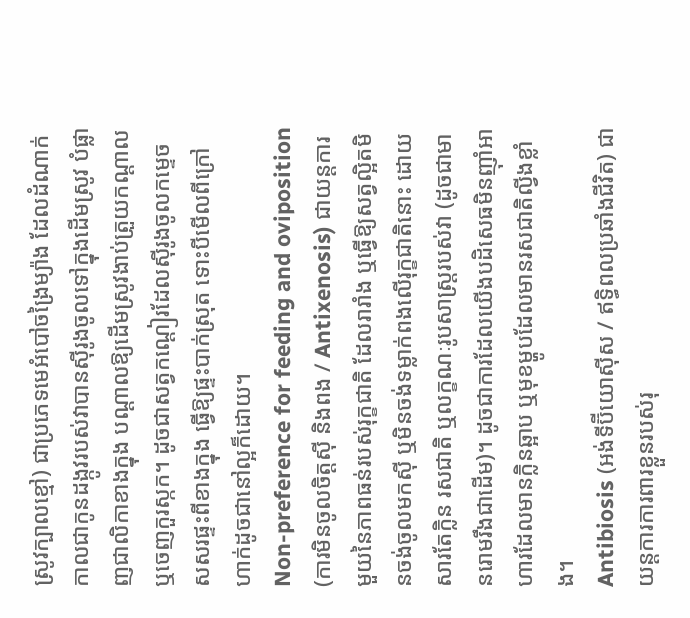ស្រូវក្បាលខ្មៅ) ជាប្រភេទមេអំបៅចង្រៃម្យ៉ាង ដែលដំណាក់កាលជាកូនដង្កូវរបស់វាបានស៊ីរូងចូលទៅក្នុងដើមស្រូវ បំផ្លាញជាលិកាខាងក្នុង បណ្តាលឱ្យដើមស្រូវងាប់ត្រួយកណ្តាល ឬចេញកួរស្កក។ ដូចជាសត្វកណ្តៀរដែលស៊ីរូងចូលកម្ទេចសសរផ្ទះពីខាងក្នុង ធ្វើឱ្យផ្ទះបាក់ស្រុត ទោះបីមើលពីក្រៅហាក់ដូចជានៅល្អក៏ដោយ។
Non-preference for feeding and oviposition (ការមិនចូលចិត្តស៊ី និងពង / Antixenosis) ជាយន្តការមួយនៃភាពធន់របស់រុក្ខជាតិ ដែលរារាំង ឬធ្វើឱ្យសត្វល្អិតមិនចង់ចូលមកស៊ី ឬមិនចង់ទម្លាក់ពងលើរុក្ខជាតិនោះ ដោយសារតែក្លិន រសជាតិ ឬលក្ខណៈរូបសាស្ត្ររបស់វា (ដូចជាមានរោមរឹងជាដើម)។ ដូចជាការដែលយើងបដិសេធមិនញ៉ាំអាហារដែលមានក្លិនឆ្អាប ឬមុខម្ហូបដែលមានរសជាតិល្វីងខ្លាំង។
Antibiosis (អង់ទីប៊ីយោស៊ីស / ឥទ្ធិពលប្រឆាំងជីវិត) ជាយន្តការការពារខ្លួនរបស់រុ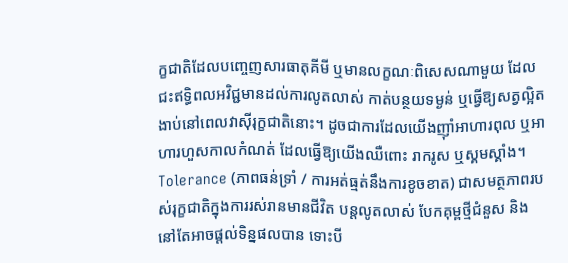ក្ខជាតិដែលបញ្ចេញសារធាតុគីមី ឬមានលក្ខណៈពិសេសណាមួយ ដែលជះឥទ្ធិពលអវិជ្ជមានដល់ការលូតលាស់ កាត់បន្ថយទម្ងន់ ឬធ្វើឱ្យសត្វល្អិតងាប់នៅពេលវាស៊ីរុក្ខជាតិនោះ។ ដូចជាការដែលយើងញ៉ាំអាហារពុល ឬអាហារហួសកាលកំណត់ ដែលធ្វើឱ្យយើងឈឺពោះ រាករូស ឬស្គមស្គាំង។
Tolerance (ភាពធន់ទ្រាំ / ការអត់ធ្មត់នឹងការខូចខាត) ជាសមត្ថភាពរបស់រុក្ខជាតិក្នុងការរស់រានមានជីវិត បន្តលូតលាស់ បែកគុម្ពថ្មីជំនួស និងនៅតែអាចផ្តល់ទិន្នផលបាន ទោះបី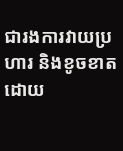ជារងការវាយប្រហារ និងខូចខាតដោយ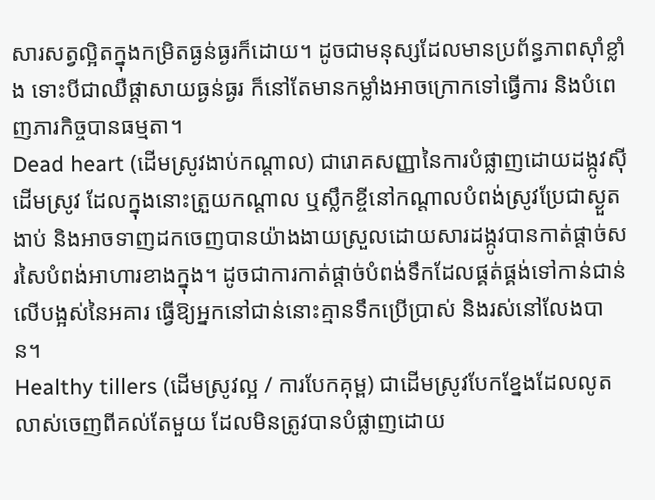សារសត្វល្អិតក្នុងកម្រិតធ្ងន់ធ្ងរក៏ដោយ។ ដូចជាមនុស្សដែលមានប្រព័ន្ធភាពស៊ាំខ្លាំង ទោះបីជាឈឺផ្តាសាយធ្ងន់ធ្ងរ ក៏នៅតែមានកម្លាំងអាចក្រោកទៅធ្វើការ និងបំពេញភារកិច្ចបានធម្មតា។
Dead heart (ដើមស្រូវងាប់កណ្តាល) ជារោគសញ្ញានៃការបំផ្លាញដោយដង្កូវស៊ីដើមស្រូវ ដែលក្នុងនោះត្រួយកណ្តាល ឬស្លឹកខ្ចីនៅកណ្តាលបំពង់ស្រូវប្រែជាស្ងួត ងាប់ និងអាចទាញដកចេញបានយ៉ាងងាយស្រួលដោយសារដង្កូវបានកាត់ផ្តាច់សរសៃបំពង់អាហារខាងក្នុង។ ដូចជាការកាត់ផ្តាច់បំពង់ទឹកដែលផ្គត់ផ្គង់ទៅកាន់ជាន់លើបង្អស់នៃអគារ ធ្វើឱ្យអ្នកនៅជាន់នោះគ្មានទឹកប្រើប្រាស់ និងរស់នៅលែងបាន។
Healthy tillers (ដើមស្រូវល្អ / ការបែកគុម្ព) ជាដើមស្រូវបែកខ្នែងដែលលូតលាស់ចេញពីគល់តែមួយ ដែលមិនត្រូវបានបំផ្លាញដោយ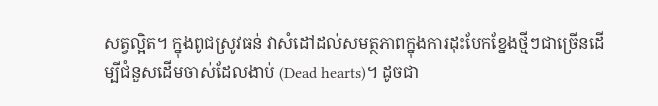សត្វល្អិត។ ក្នុងពូជស្រូវធន់ វាសំដៅដល់សមត្ថភាពក្នុងការដុះបែកខ្នែងថ្មីៗជាច្រើនដើម្បីជំនួសដើមចាស់ដែលងាប់ (Dead hearts)។ ដូចជា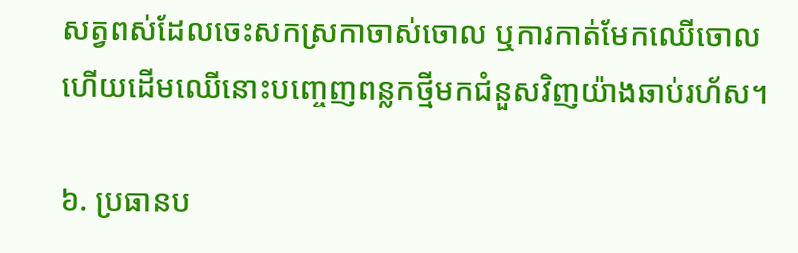សត្វពស់ដែលចេះសកស្រកាចាស់ចោល ឬការកាត់មែកឈើចោល ហើយដើមឈើនោះបញ្ចេញពន្លកថ្មីមកជំនួសវិញយ៉ាងឆាប់រហ័ស។

៦. ប្រធានប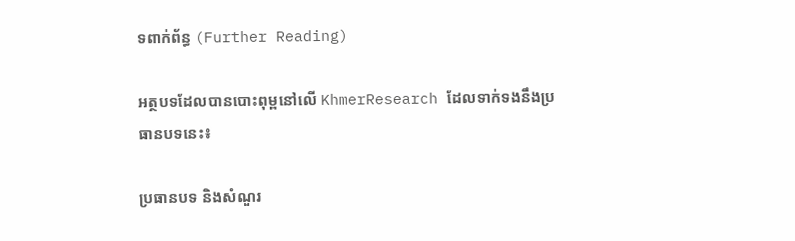ទពាក់ព័ន្ធ (Further Reading)

អត្ថបទដែលបានបោះពុម្ពនៅលើ KhmerResearch ដែលទាក់ទងនឹងប្រធានបទនេះ៖

ប្រធានបទ និងសំណួរ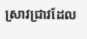ស្រាវជ្រាវដែល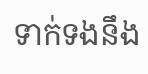ទាក់ទងនឹង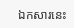ឯកសារនេះ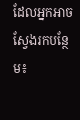ដែលអ្នកអាចស្វែងរកបន្ថែម៖